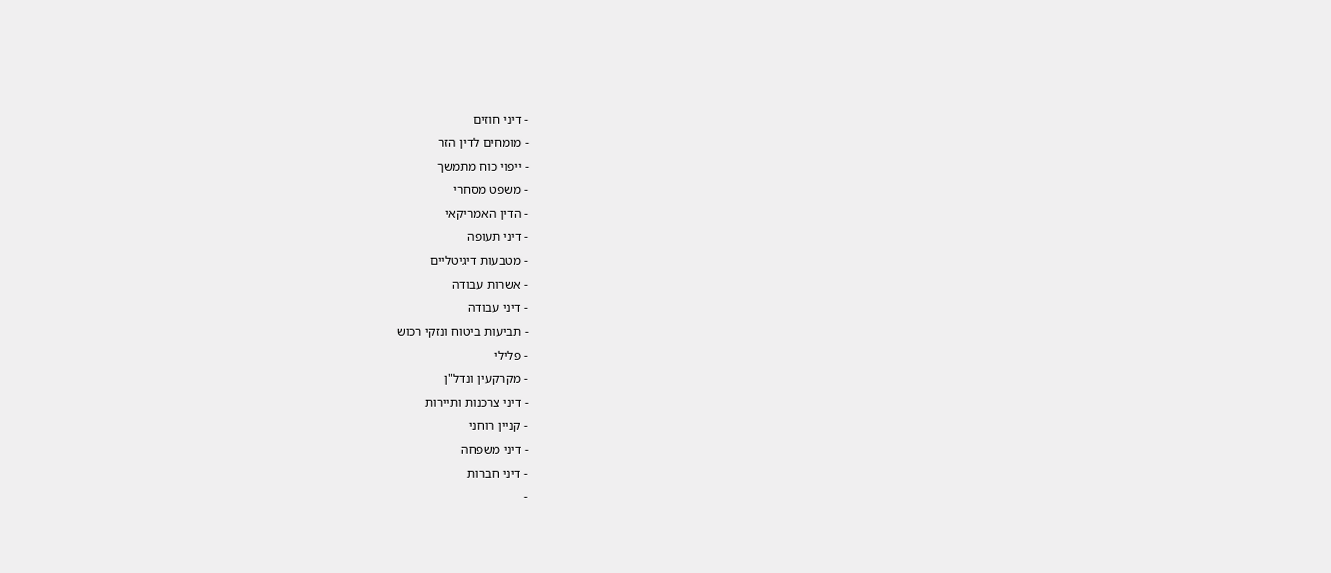- דיני חוזים
- מומחים לדין הזר
- ייפוי כוח מתמשך
- משפט מסחרי
- הדין האמריקאי
- דיני תעופה
- מטבעות דיגיטליים
- אשרות עבודה
- דיני עבודה
- תביעות ביטוח ונזקי רכוש
- פלילי
- מקרקעין ונדל"ן
- דיני צרכנות ותיירות
- קניין רוחני
- דיני משפחה
- דיני חברות
-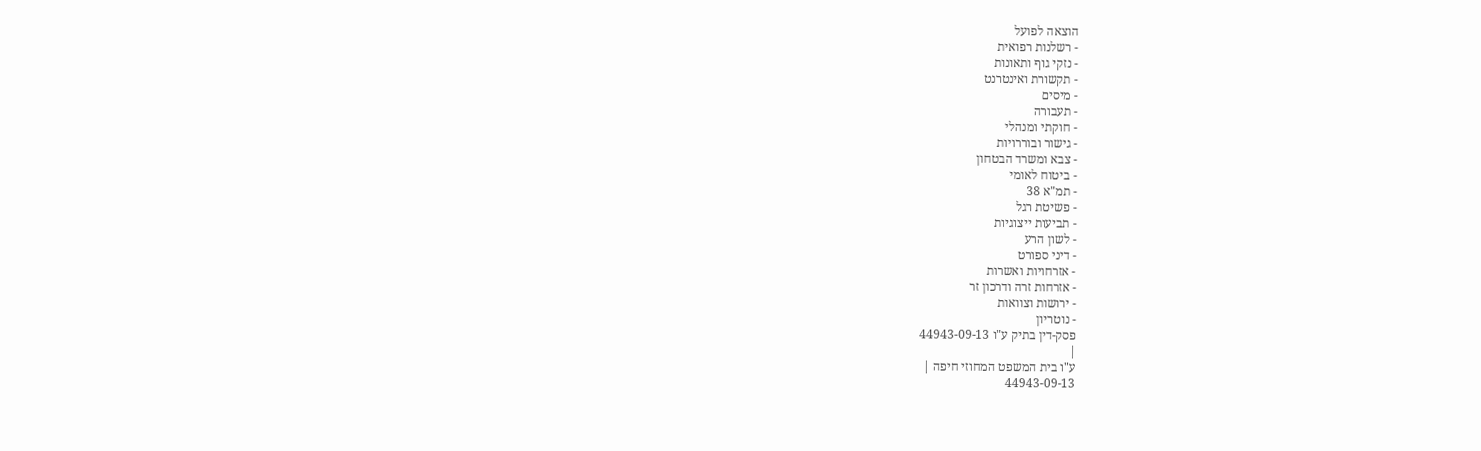הוצאה לפועל
- רשלנות רפואית
- נזקי גוף ותאונות
- תקשורת ואינטרנט
- מיסים
- תעבורה
- חוקתי ומנהלי
- גישור ובוררויות
- צבא ומשרד הבטחון
- ביטוח לאומי
- תמ"א 38
- פשיטת רגל
- תביעות ייצוגיות
- לשון הרע
- דיני ספורט
- אזרחויות ואשרות
- אזרחות זרה ודרכון זר
- ירושות וצוואות
- נוטריון
פסק-דין בתיק ע"ו 44943-09-13
|
ע"ו בית המשפט המחוזי חיפה |
44943-09-13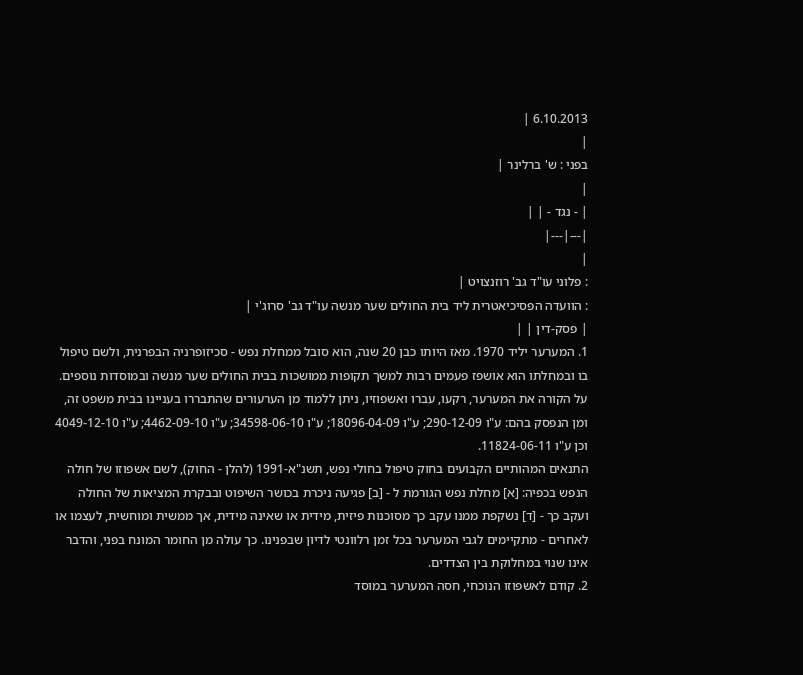6.10.2013 |
|
בפני : ש' ברלינר |
|
| - נגד - | |
|---|---|
|
: פלוני עו"ד גב' רוזנצויט |
: הוועדה הפסיכיאטרית ליד בית החולים שער מנשה עו"ד גב' סרוג'י |
| פסק-דין | |
1. המערער יליד 1970. מאז היותו כבן 20 שנה, הוא סובל ממחלת נפש - סכיזופרניה הבפרנית, ולשם טיפול בו ובמחלתו הוא אושפז פעמים רבות למשך תקופות ממושכות בבית החולים שער מנשה ובמוסדות נוספים. על הקורה את המערער, רקעו, עברו ואשפוזיו, ניתן ללמוד מן הערעורים שהתבררו בעניינו בבית משפט זה, ומן הנפסק בהם: ע"ו 290-12-09; ע"ו 18096-04-09; ע"ו 34598-06-10; ע"ו 4462-09-10; ע"ו 4049-12-10 וכן ע"ו 11824-06-11.
התנאים המהותיים הקבועים בחוק טיפול בחולי נפש, תשנ"א-1991 (להלן - החוק), לשם אשפוזו של חולה הנפש בכפיה: [א] מחלת נפש הגורמת ל - [ב] פגיעה ניכרת בכושר השיפוט ובבקרת המציאות של החולה ועקב כך - [ד] נשקפת ממנו עקב כך מסוכנות פיזית, מידית או שאינה מידית, אך ממשית ומוחשית, לעצמו או לאחרים - מתקיימים לגבי המערער בכל זמן רלוונטי לדיון שבפנינו. כך עולה מן החומר המונח בפני, והדבר אינו שנוי במחלוקת בין הצדדים.
2. קודם לאשפוזו הנוכחי, חסה המערער במוסד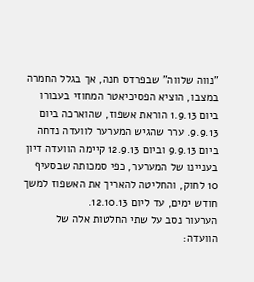"נווה שלווה" שבפרדס חנה, אך בגלל החמרה במצבו, הוציא הפסיכיאטר המחוזי בעבורו ביום 1.9.13 הוראת אשפוז, שהוארכה ביום 9.9.13. ערר שהגיש המערער לוועדה נדחה ביום 9.9.13 וביום 12.9.13 קיימה הוועדה דיון בעניינו של המערער, כפי סמכותה שבסעיף 10 לחוק, והחליטה להאריך את האשפוז למשך חודש ימים, עד ליום 12.10.13.
הערעור נסב על שתי החלטות אלה של הוועדה: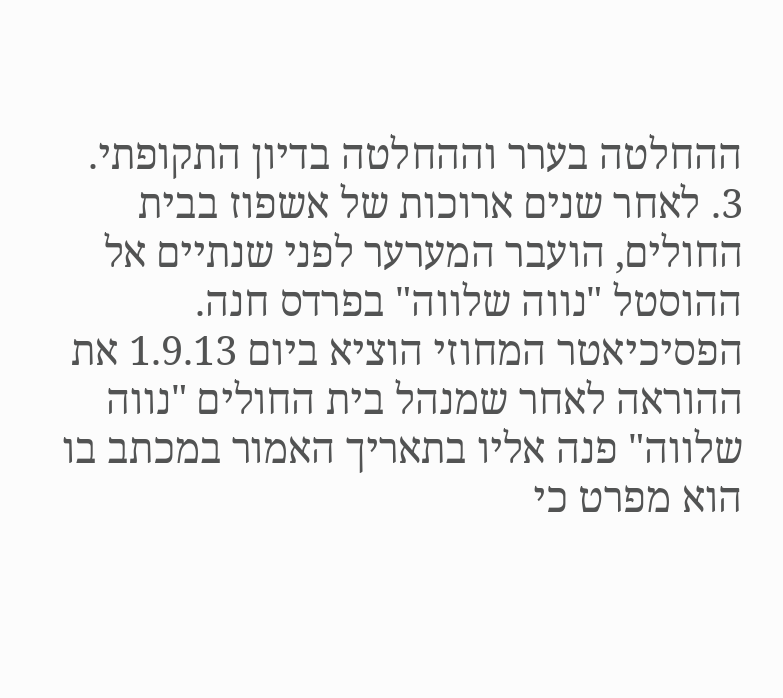ההחלטה בערר וההחלטה בדיון התקופתי.
3. לאחר שנים ארוכות של אשפוז בבית החולים, הועבר המערער לפני שנתיים אל ההוסטל "נווה שלווה" בפרדס חנה. הפסיכיאטר המחוזי הוציא ביום 1.9.13 את ההוראה לאחר שמנהל בית החולים "נווה שלווה" פנה אליו בתאריך האמור במכתב בו הוא מפרט כי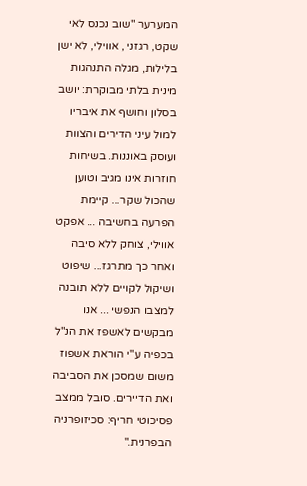המערער "שוב נכנס לאי שקט, רגזני , אווילי, לא ישן בלילות, מגלה התנהגות מינית בלתי מבוקרת: יושב בסלון וחושף את איבריו למול עיני הדירים והצוות ועוסק באוננות. בשיחות חוזרות אינו מגיב וטוען שהכול שקר... קיימת הפרעה בחשיבה ... אפקט אווילי, צוחק ללא סיבה ואחר כך מתרגז... שיפוט ושיקול לקויים ללא תובנה למצבו הנפשי ... אנו מבקשים לאשפז את הנ"ל בכפיה ע"י הוראת אשפוז משום שמסכן את הסביבה ואת הדיירים. סובל ממצב פסיכוטי חריף: סכיזופרניה הבפרנית."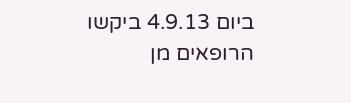ביום 4.9.13 ביקשו הרופאים מן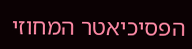הפסיכיאטר המחוזי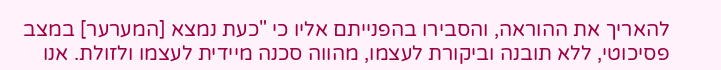להאריך את ההוראה, והסבירו בהפנייתם אליו כי "כעת נמצא [המערער] במצב פסיכוטי, ללא תובנה וביקורת לעצמו, מהווה סכנה מיידית לעצמו ולזולת. אנו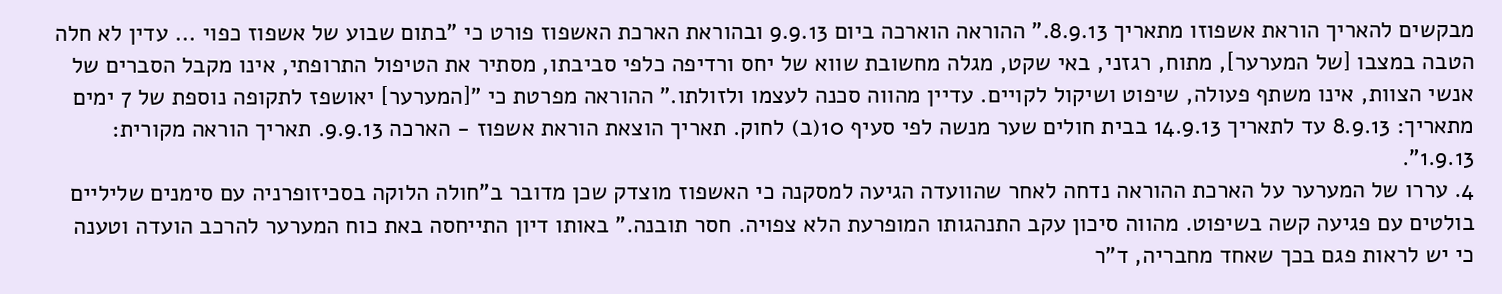מבקשים להאריך הוראת אשפוזו מתאריך 8.9.13." ההוראה הוארכה ביום 9.9.13 ובהוראת הארכת האשפוז פורט כי "בתום שבוע של אשפוז כפוי ... עדין לא חלה הטבה במצבו [של המערער], מתוח, רגזני, באי שקט, מגלה מחשובת שווא של יחס ורדיפה כלפי סביבתו, מסתיר את הטיפול התרופתי, אינו מקבל הסברים של אנשי הצוות, אינו משתף פעולה, שיפוט ושיקול לקויים. עדיין מהווה סכנה לעצמו ולזולתו." ההוראה מפרטת כי "[המערער] יאושפז לתקופה נוספת של 7 ימים מתאריך: 8.9.13 עד לתאריך 14.9.13 בבית חולים שער מנשה לפי סעיף 10(ב) לחוק. תאריך הוצאת הוראת אשפוז - הארכה 9.9.13. תאריך הוראה מקורית: 1.9.13".
4. עררו של המערער על הארכת ההוראה נדחה לאחר שהוועדה הגיעה למסקנה כי האשפוז מוצדק שכן מדובר ב"חולה הלוקה בסכיזופרניה עם סימנים שליליים בולטים עם פגיעה קשה בשיפוט. מהווה סיכון עקב התנהגותו המופרעת הלא צפויה. חסר תובנה." באותו דיון התייחסה באת כוח המערער להרכב הועדה וטענה כי יש לראות פגם בכך שאחד מחבריה, ד"ר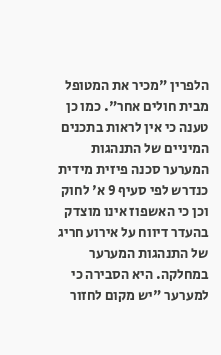הלפרין "מכיר את המטופל מבית חולים אחר". כמו כן טענה כי אין לראות בתכנים המיניים של התנהגות המערער סכנה פיזית מידית כנדרש לפי סעיף 9 א' לחוק וכן כי האשפוז אינו מוצדק בהעדר דיווח על אירוע חריג של התנהגות המערער במחלקה. היא הסבירה כי למערער "יש מקום לחזור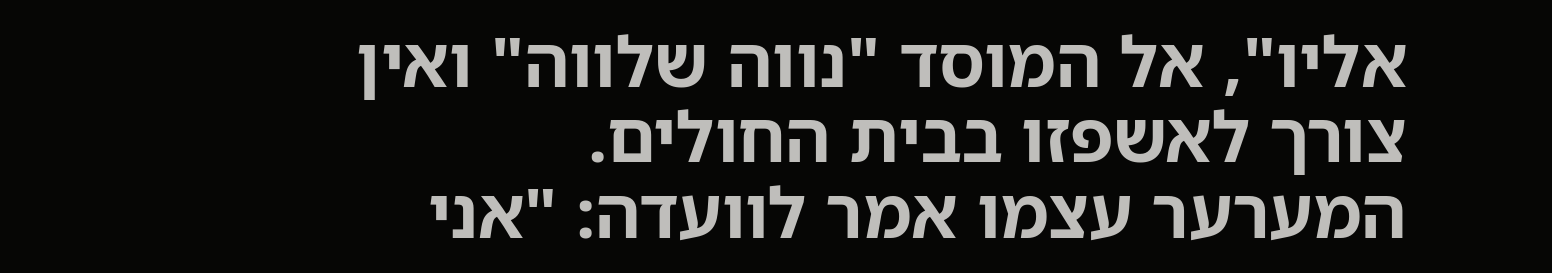אליו", אל המוסד "נווה שלווה" ואין צורך לאשפזו בבית החולים. המערער עצמו אמר לוועדה: "אני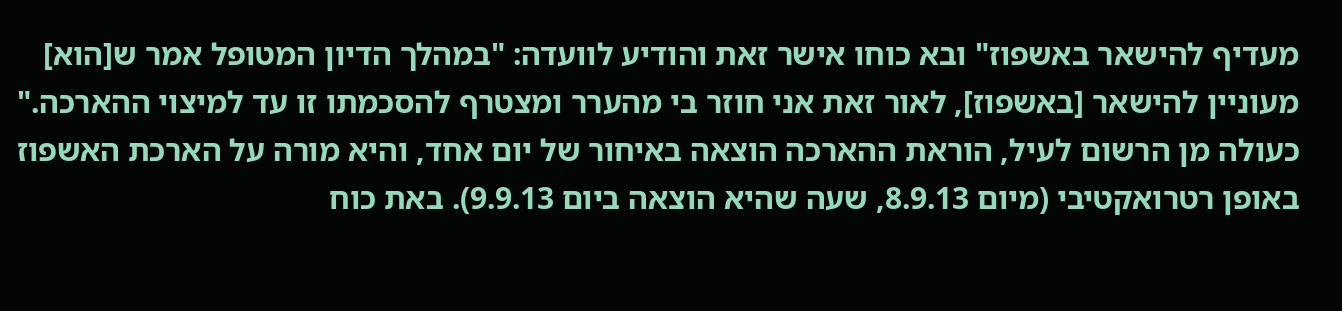מעדיף להישאר באשפוז" ובא כוחו אישר זאת והודיע לוועדה: "במהלך הדיון המטופל אמר ש[הוא] מעוניין להישאר [באשפוז], לאור זאת אני חוזר בי מהערר ומצטרף להסכמתו זו עד למיצוי ההארכה."
כעולה מן הרשום לעיל, הוראת ההארכה הוצאה באיחור של יום אחד, והיא מורה על הארכת האשפוז באופן רטרואקטיבי (מיום 8.9.13, שעה שהיא הוצאה ביום 9.9.13). באת כוח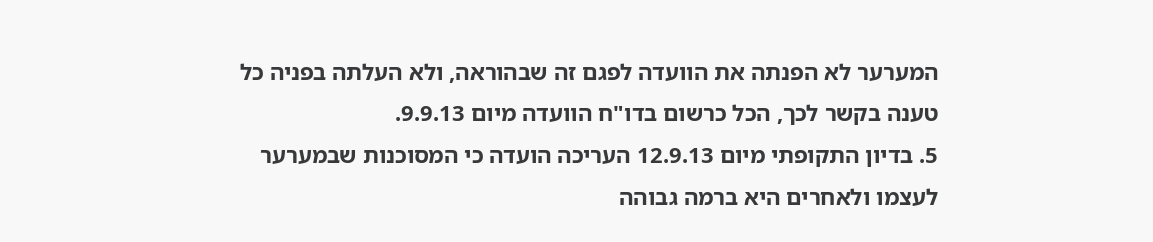המערער לא הפנתה את הוועדה לפגם זה שבהוראה, ולא העלתה בפניה כל טענה בקשר לכך, הכל כרשום בדו"ח הוועדה מיום 9.9.13.
5. בדיון התקופתי מיום 12.9.13 העריכה הועדה כי המסוכנות שבמערער לעצמו ולאחרים היא ברמה גבוהה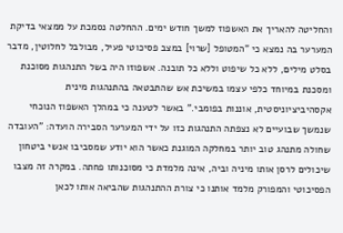והחליטה להאריך את האשפוז למשך חודש ימים. ההחלטה נסמכת על ממצאי בדיקת המערער בה נמצא כי "המטופל [שרוי] במצב פסיכוטי פעיל, מבולבל לחלוטין, מדבר בסלט מילים, ללא כל שיפוט וללא כל תובנה. אשפוזו היה בשל התנהגות מסוכנת ומסכנת במיוחד כלפי עצמו במשיכת אש שהתבטאה בהתנהגות מינית אקסהיביציוניסטית, אוננות בפומבי." באשר לטענה כי במהלך האשפוז הנוכחי שנמשך שבועיים לא נצפתה התנהגות כזו על ידי המערער הסבירה הועדה: "העובדה שחולה מתנהג טוב יותר במחלקה המוגנת כאשר הוא יודע שמסביבו אנשי ביטחון שיכולים לרסן אותו מיניה וביה, אינה מלמדת כי מסוכנותו פחתה. במקרה זה מצבו הפסיכוטי והמפורק מלמד אותנו כי צורת ההתנהגות שהביאה אותו לכאן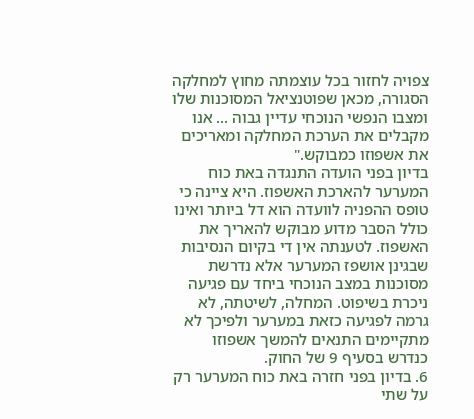צפויה לחזור בכל עוצמתה מחוץ למחלקה הסגורה, מכאן שפוטנציאל המסוכנות שלו ומצבו הנפשי הנוכחי עדיין גבוה ... אנו מקבלים את הערכת המחלקה ומאריכים את אשפוזו כמבוקש."
בדיון בפני הועדה התנגדה באת כוח המערער להארכת האשפוז. היא ציינה כי טופס ההפניה לוועדה הוא דל ביותר ואינו כולל הסבר מדוע מבוקש להאריך את האשפוז. לטענתה אין די בקיום הנסיבות שבגינן אושפז המערער אלא נדרשת מסוכנות במצב הנוכחי ביחד עם פגיעה ניכרת בשיפוט. המחלה, לשיטתה, לא גרמה לפגיעה כזאת במערער ולפיכך לא מתקיימים התנאים להמשך אשפוזו כנדרש בסעיף 9 של החוק.
6. בדיון בפני חזרה באת כוח המערער רק על שתי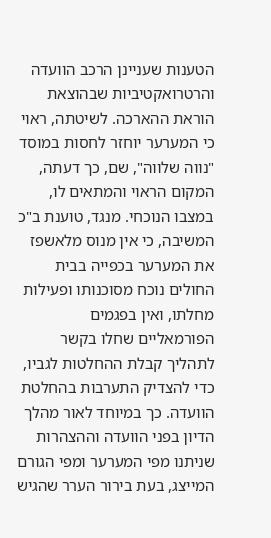הטענות שעניינן הרכב הוועדה והרטרואקטיביות שבהוצאת הוראת ההארכה. לשיטתה, ראוי כי המערער יוחזר לחסות במוסד "נווה שלווה", שם, כך דעתה, המקום הראוי והמתאים לו, במצבו הנוכחי. מנגד, טוענת ב"כ המשיבה, כי אין מנוס מלאשפז את המערער בכפייה בבית החולים נוכח מסוכנותו ופעילות מחלתו, ואין בפגמים הפורמאליים שחלו בקשר לתהליך קבלת ההחלטות לגביו, כדי להצדיק התערבות בהחלטת הוועדה. כך במיוחד לאור מהלך הדיון בפני הוועדה וההצהרות שניתנו מפי המערער ומפי הגורם המייצג, בעת בירור הערר שהגיש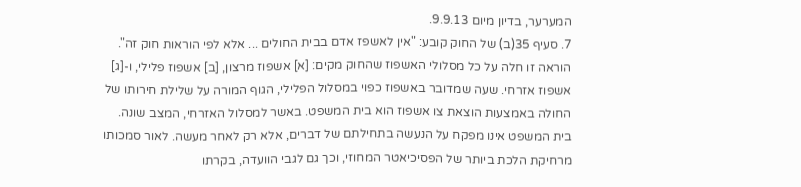המערער, בדיון מיום 9.9.13.
7. סעיף 35(ב) של החוק קובע: "אין לאשפז אדם בבית החולים ... אלא לפי הוראות חוק זה". הוראה זו חלה על כל מסלולי האשפוז שהחוק מקים: [א] אשפוז מרצון, [ב] אשפוז פלילי, ו-[ג] אשפוז אזרחי. שעה שמדובר באשפוז כפוי במסלול הפלילי, הגוף המורה על שלילת חירותו של החולה באמצעות הוצאת צו אשפוז הוא בית המשפט. באשר למסלול האזרחי, המצב שונה. בית המשפט אינו מפקח על הנעשה בתחילתם של דברים, אלא רק לאחר מעשה. לאור סמכותו מרחיקת הלכת ביותר של הפסיכיאטר המחוזי, וכך גם לגבי הוועדה, בקרתו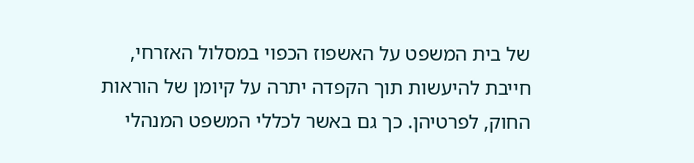של בית המשפט על האשפוז הכפוי במסלול האזרחי, חייבת להיעשות תוך הקפדה יתרה על קיומן של הוראות החוק, לפרטיהן. כך גם באשר לכללי המשפט המנהלי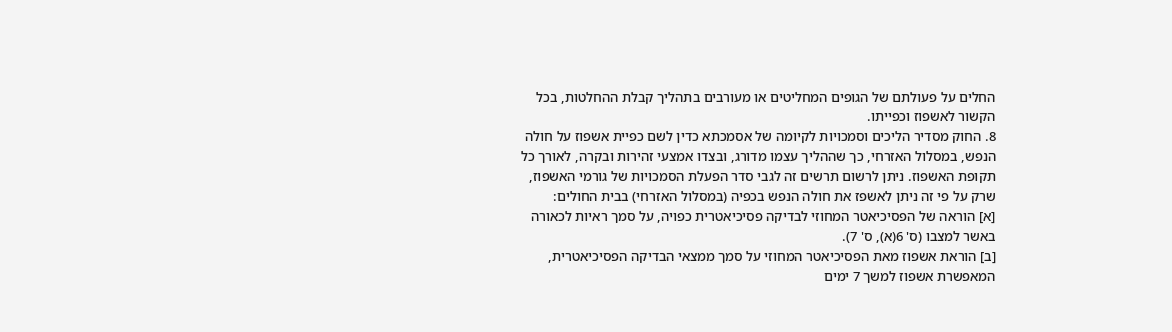החלים על פעולתם של הגופים המחליטים או מעורבים בתהליך קבלת ההחלטות, בכל הקשור לאשפוז וכפייתו.
8. החוק מסדיר הליכים וסמכויות לקיומה של אסמכתא כדין לשם כפיית אשפוז על חולה הנפש, במסלול האזרחי, כך שההליך עצמו מדורג, ובצדו אמצעי זהירות ובקרה, לאורך כל תקופת האשפוז. ניתן לרשום תרשים זה לגבי סדר הפעלת הסמכויות של גורמי האשפוז, שרק על פי זה ניתן לאשפז את חולה הנפש בכפיה (במסלול האזרחי) בבית החולים:
[א] הוראה של הפסיכיאטר המחוזי לבדיקה פסיכיאטרית כפויה, על סמך ראיות לכאורה באשר למצבו (ס' 6(א), ס' 7).
[ב] הוראת אשפוז מאת הפסיכיאטר המחוזי על סמך ממצאי הבדיקה הפסיכיאטרית, המאפשרת אשפוז למשך 7 ימים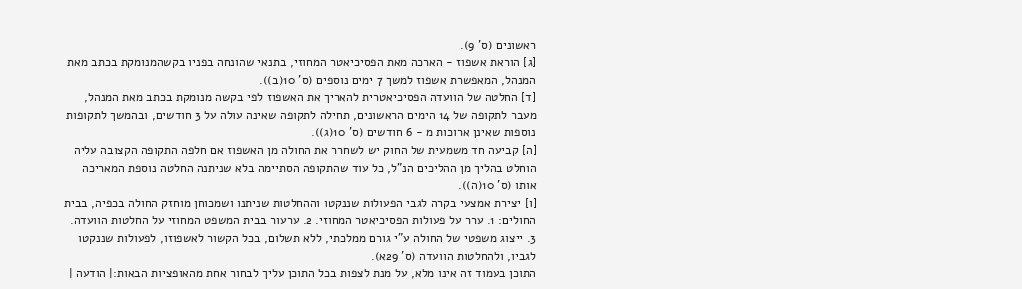ראשונים (ס' 9).
[ג] הוראת אשפוז - הארכה מאת הפסיכיאטר המחוזי, בתנאי שהונחה בפניו בקשהמנומקת בכתב מאת המנהל, המאפשרת אשפוז למשך 7 ימים נוספים (ס' 10(ב)).
[ד] החלטה של הוועדה הפסיכיאטרית להאריך את האשפוז לפי בקשה מנומקת בכתב מאת המנהל, מעבר לתקופה של 14 הימים הראשונים, תחילה לתקופה שאינה עולה על 3 חודשים, ובהמשך לתקופות נוספות שאינן ארוכות מ - 6 חודשים (ס' 10(ג)).
[ה] קביעה חד משמעית של החוק יש לשחרר את החולה מן האשפוז אם חלפה התקופה הקצובה עליה הוחלט בהליך מן ההליכים הנ"ל, כל עוד שהתקופה הסתיימה בלא שניתנה החלטה נוספת המאריכה אותו (ס' 10(ה)).
[ו] יצירת אמצעי בקרה לגבי הפעולות שננקטו וההחלטות שניתנו ושמכוחן מוחזק החולה בכפיה, בבית החולים: 1. ערר על פעולות הפסיכיאטר המחוזי. 2. ערעור בבית המשפט המחוזי על החלטות הוועדה. 3. ייצוג משפטי של החולה ע"י גורם ממלכתי, ללא תשלום, בכל הקשור לאשפוזו, לפעולות שננקטו לגביו, ולהחלטות הוועדה (ס' 29א).
התוכן בעמוד זה אינו מלא, על מנת לצפות בכל התוכן עליך לבחור אחת מהאופציות הבאות:| הודעה |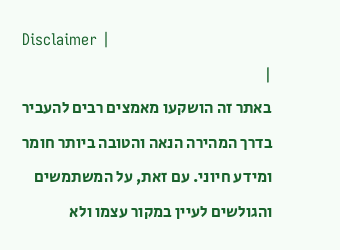Disclaimer |
|
באתר זה הושקעו מאמצים רבים להעביר בדרך המהירה הנאה והטובה ביותר חומר ומידע חיוני. עם זאת, על המשתמשים והגולשים לעיין במקור עצמו ולא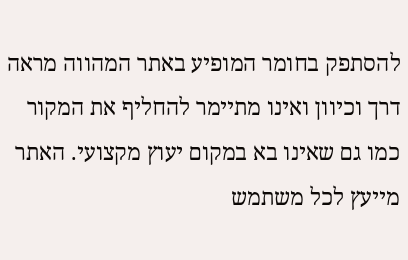להסתפק בחומר המופיע באתר המהווה מראה דרך וכיוון ואינו מתיימר להחליף את המקור כמו גם שאינו בא במקום יעוץ מקצועי. האתר מייעץ לכל משתמש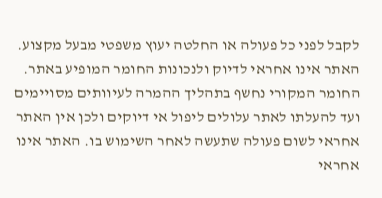לקבל לפני כל פעולה או החלטה יעוץ משפטי מבעל מקצוע. האתר אינו אחראי לדיוק ולנכונות החומר המופיע באתר. החומר המקורי נחשף בתהליך ההמרה לעיוותים מסויימים ועד להעלתו לאתר עלולים ליפול אי דיוקים ולכן אין האתר אחראי לשום פעולה שתעשה לאחר השימוש בו. האתר אינו אחראי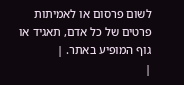לשום פרסום או לאמיתות פרטים של כל אדם, תאגיד או גוף המופיע באתר. |
|